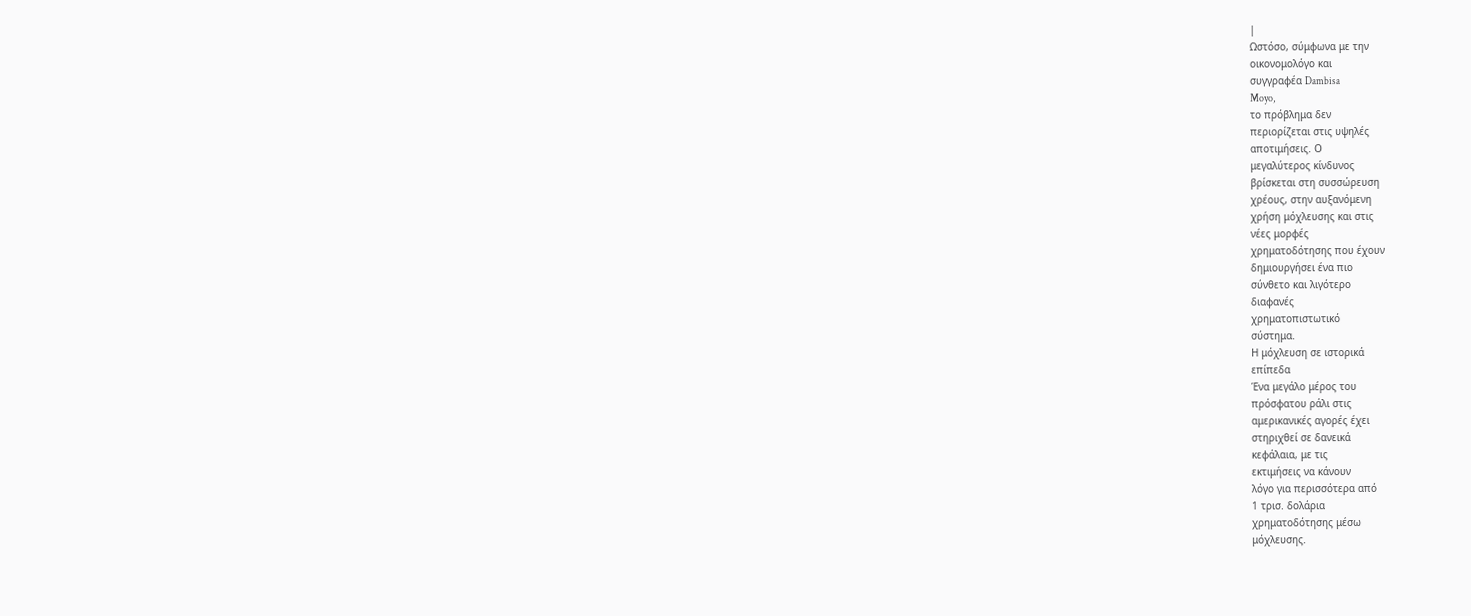|
Ωστόσο, σύμφωνα με την
οικονομολόγο και
συγγραφέα Dambisa
Moyo,
το πρόβλημα δεν
περιορίζεται στις υψηλές
αποτιμήσεις. Ο
μεγαλύτερος κίνδυνος
βρίσκεται στη συσσώρευση
χρέους, στην αυξανόμενη
χρήση μόχλευσης και στις
νέες μορφές
χρηματοδότησης που έχουν
δημιουργήσει ένα πιο
σύνθετο και λιγότερο
διαφανές
χρηματοπιστωτικό
σύστημα.
Η μόχλευση σε ιστορικά
επίπεδα
Ένα μεγάλο μέρος του
πρόσφατου ράλι στις
αμερικανικές αγορές έχει
στηριχθεί σε δανεικά
κεφάλαια, με τις
εκτιμήσεις να κάνουν
λόγο για περισσότερα από
1 τρισ. δολάρια
χρηματοδότησης μέσω
μόχλευσης.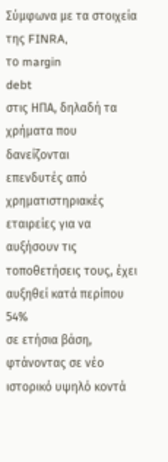Σύμφωνα με τα στοιχεία
της FINRA,
το margin
debt
στις ΗΠΑ, δηλαδή τα
χρήματα που δανείζονται
επενδυτές από
χρηματιστηριακές
εταιρείες για να
αυξήσουν τις
τοποθετήσεις τους, έχει
αυξηθεί κατά περίπου 54%
σε ετήσια βάση,
φτάνοντας σε νέο
ιστορικό υψηλό κοντά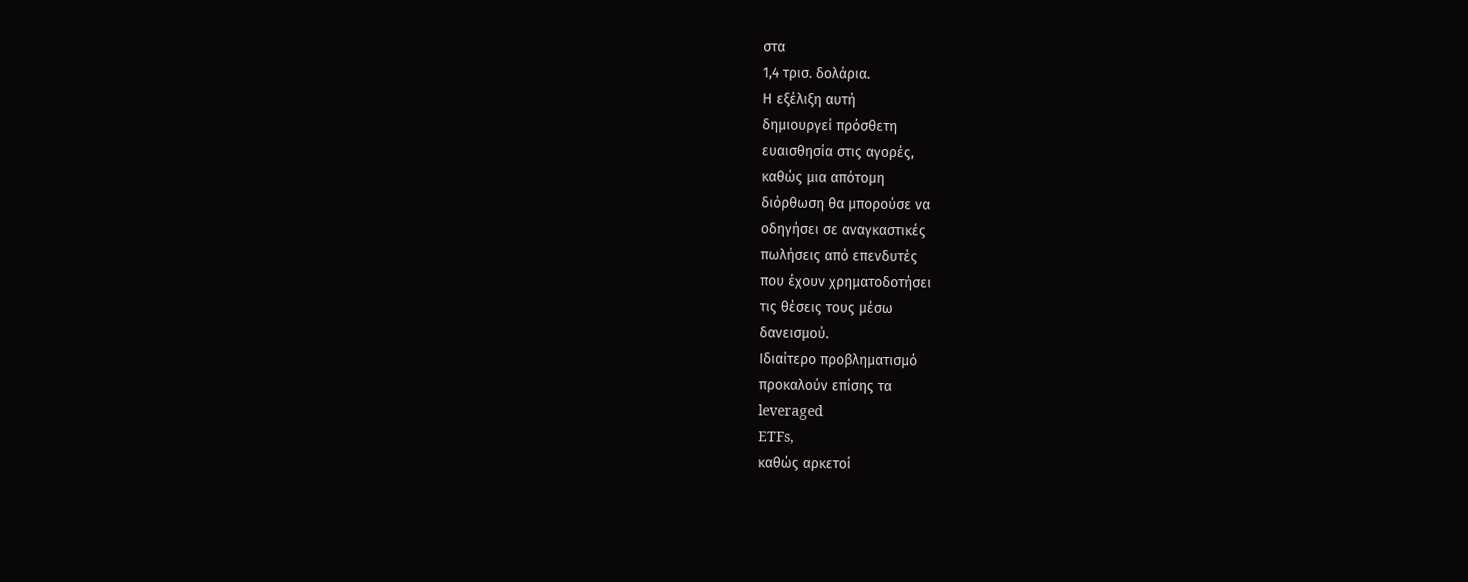στα
1,4 τρισ. δολάρια.
Η εξέλιξη αυτή
δημιουργεί πρόσθετη
ευαισθησία στις αγορές,
καθώς μια απότομη
διόρθωση θα μπορούσε να
οδηγήσει σε αναγκαστικές
πωλήσεις από επενδυτές
που έχουν χρηματοδοτήσει
τις θέσεις τους μέσω
δανεισμού.
Ιδιαίτερο προβληματισμό
προκαλούν επίσης τα
leveraged
ETFs,
καθώς αρκετοί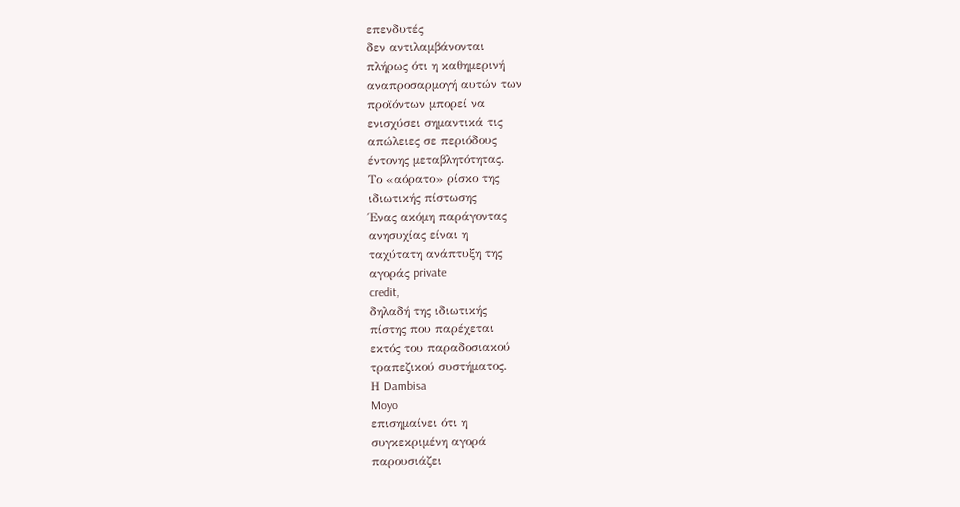επενδυτές
δεν αντιλαμβάνονται
πλήρως ότι η καθημερινή
αναπροσαρμογή αυτών των
προϊόντων μπορεί να
ενισχύσει σημαντικά τις
απώλειες σε περιόδους
έντονης μεταβλητότητας.
Το «αόρατο» ρίσκο της
ιδιωτικής πίστωσης
Ένας ακόμη παράγοντας
ανησυχίας είναι η
ταχύτατη ανάπτυξη της
αγοράς private
credit,
δηλαδή της ιδιωτικής
πίστης που παρέχεται
εκτός του παραδοσιακού
τραπεζικού συστήματος.
Η Dambisa
Moyo
επισημαίνει ότι η
συγκεκριμένη αγορά
παρουσιάζει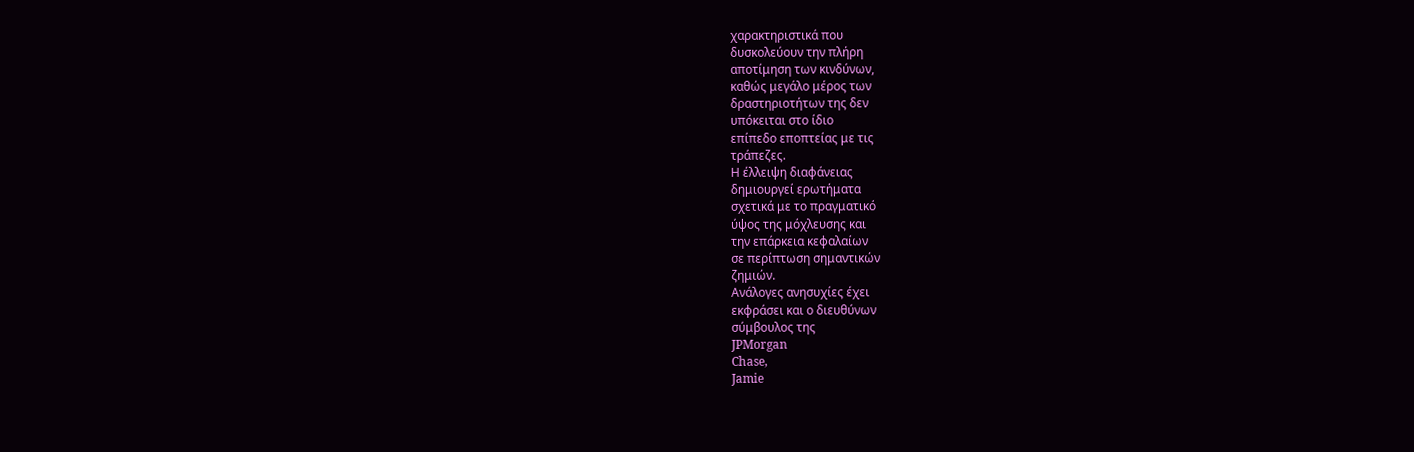χαρακτηριστικά που
δυσκολεύουν την πλήρη
αποτίμηση των κινδύνων,
καθώς μεγάλο μέρος των
δραστηριοτήτων της δεν
υπόκειται στο ίδιο
επίπεδο εποπτείας με τις
τράπεζες.
Η έλλειψη διαφάνειας
δημιουργεί ερωτήματα
σχετικά με το πραγματικό
ύψος της μόχλευσης και
την επάρκεια κεφαλαίων
σε περίπτωση σημαντικών
ζημιών.
Ανάλογες ανησυχίες έχει
εκφράσει και ο διευθύνων
σύμβουλος της
JPMorgan
Chase,
Jamie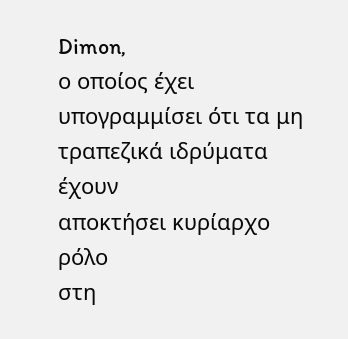Dimon,
ο οποίος έχει
υπογραμμίσει ότι τα μη
τραπεζικά ιδρύματα έχουν
αποκτήσει κυρίαρχο ρόλο
στη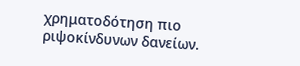χρηματοδότηση πιο
ριψοκίνδυνων δανείων.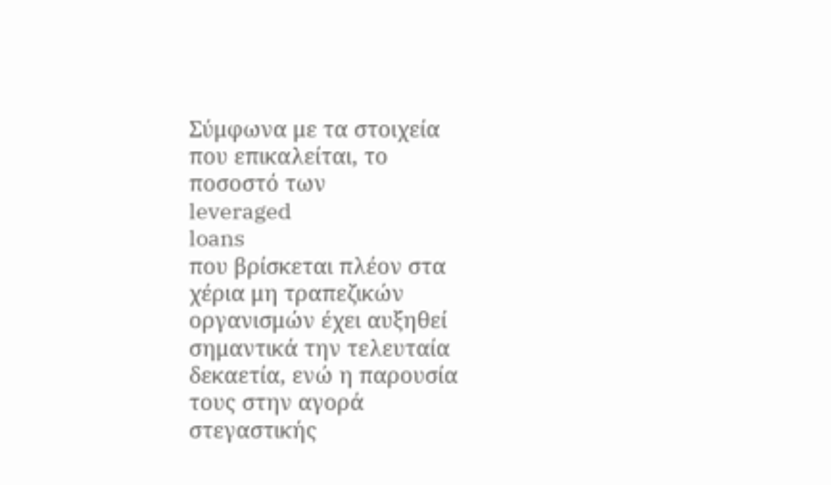Σύμφωνα με τα στοιχεία
που επικαλείται, το
ποσοστό των
leveraged
loans
που βρίσκεται πλέον στα
χέρια μη τραπεζικών
οργανισμών έχει αυξηθεί
σημαντικά την τελευταία
δεκαετία, ενώ η παρουσία
τους στην αγορά
στεγαστικής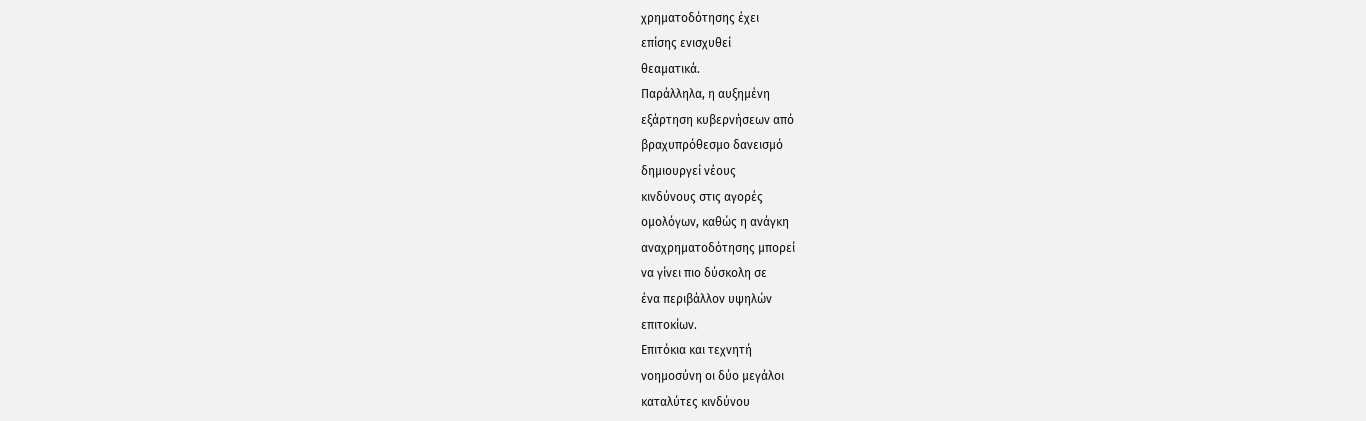χρηματοδότησης έχει
επίσης ενισχυθεί
θεαματικά.
Παράλληλα, η αυξημένη
εξάρτηση κυβερνήσεων από
βραχυπρόθεσμο δανεισμό
δημιουργεί νέους
κινδύνους στις αγορές
ομολόγων, καθώς η ανάγκη
αναχρηματοδότησης μπορεί
να γίνει πιο δύσκολη σε
ένα περιβάλλον υψηλών
επιτοκίων.
Επιτόκια και τεχνητή
νοημοσύνη οι δύο μεγάλοι
καταλύτες κινδύνου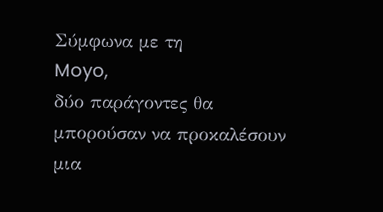Σύμφωνα με τη
Moyo,
δύο παράγοντες θα
μπορούσαν να προκαλέσουν
μια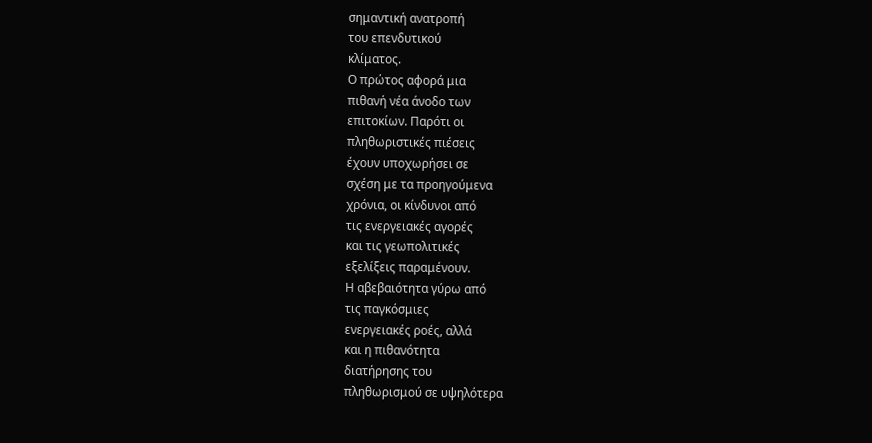σημαντική ανατροπή
του επενδυτικού
κλίματος.
Ο πρώτος αφορά μια
πιθανή νέα άνοδο των
επιτοκίων. Παρότι οι
πληθωριστικές πιέσεις
έχουν υποχωρήσει σε
σχέση με τα προηγούμενα
χρόνια, οι κίνδυνοι από
τις ενεργειακές αγορές
και τις γεωπολιτικές
εξελίξεις παραμένουν.
Η αβεβαιότητα γύρω από
τις παγκόσμιες
ενεργειακές ροές, αλλά
και η πιθανότητα
διατήρησης του
πληθωρισμού σε υψηλότερα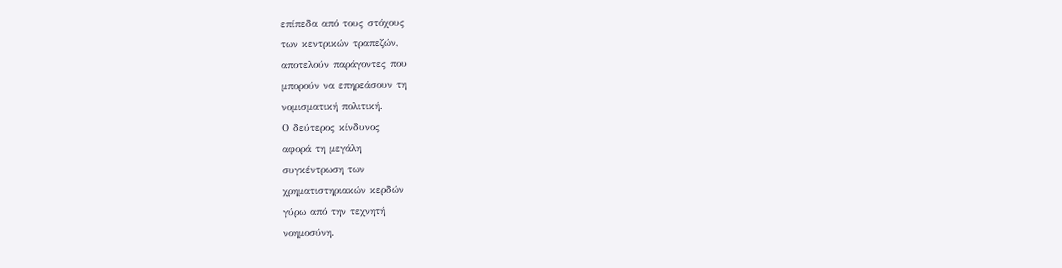επίπεδα από τους στόχους
των κεντρικών τραπεζών,
αποτελούν παράγοντες που
μπορούν να επηρεάσουν τη
νομισματική πολιτική.
Ο δεύτερος κίνδυνος
αφορά τη μεγάλη
συγκέντρωση των
χρηματιστηριακών κερδών
γύρω από την τεχνητή
νοημοσύνη.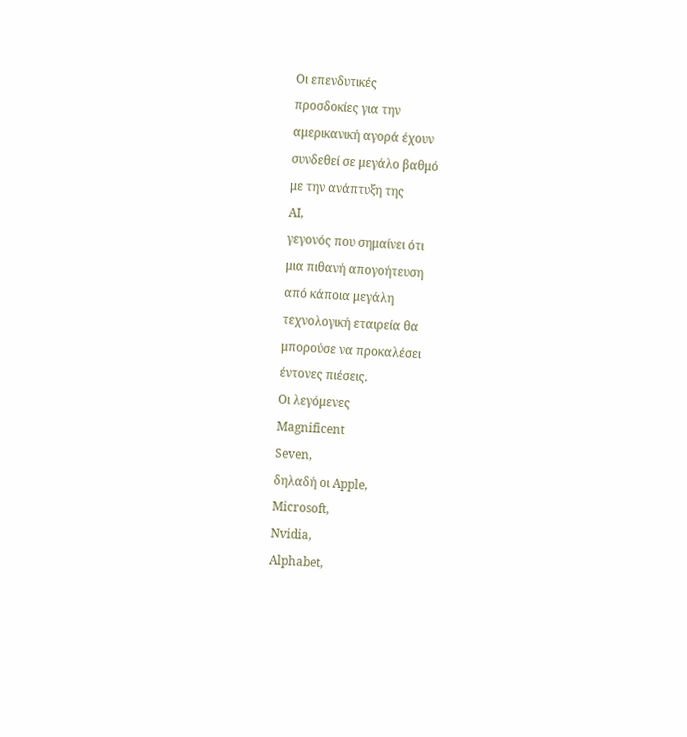Οι επενδυτικές
προσδοκίες για την
αμερικανική αγορά έχουν
συνδεθεί σε μεγάλο βαθμό
με την ανάπτυξη της
AI,
γεγονός που σημαίνει ότι
μια πιθανή απογοήτευση
από κάποια μεγάλη
τεχνολογική εταιρεία θα
μπορούσε να προκαλέσει
έντονες πιέσεις.
Οι λεγόμενες
Magnificent
Seven,
δηλαδή οι Apple,
Microsoft,
Nvidia,
Alphabet,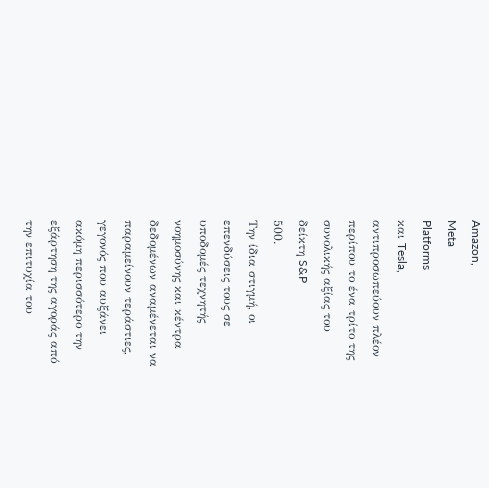Amazon,
Meta
Platforms
και Tesla,
αντιπροσωπεύουν πλέον
περίπου το ένα τρίτο της
συνολικής αξίας του
δείκτη S&P
500.
Την ίδια στιγμή, οι
επενδύσεις τους σε
υποδομές τεχνητής
νοημοσύνης και κέντρα
δεδομένων αναμένεται να
παραμείνουν τεράστιες,
γεγονός που αυξάνει
ακόμη περισσότερο την
εξάρτηση της αγοράς από
την επιτυχία του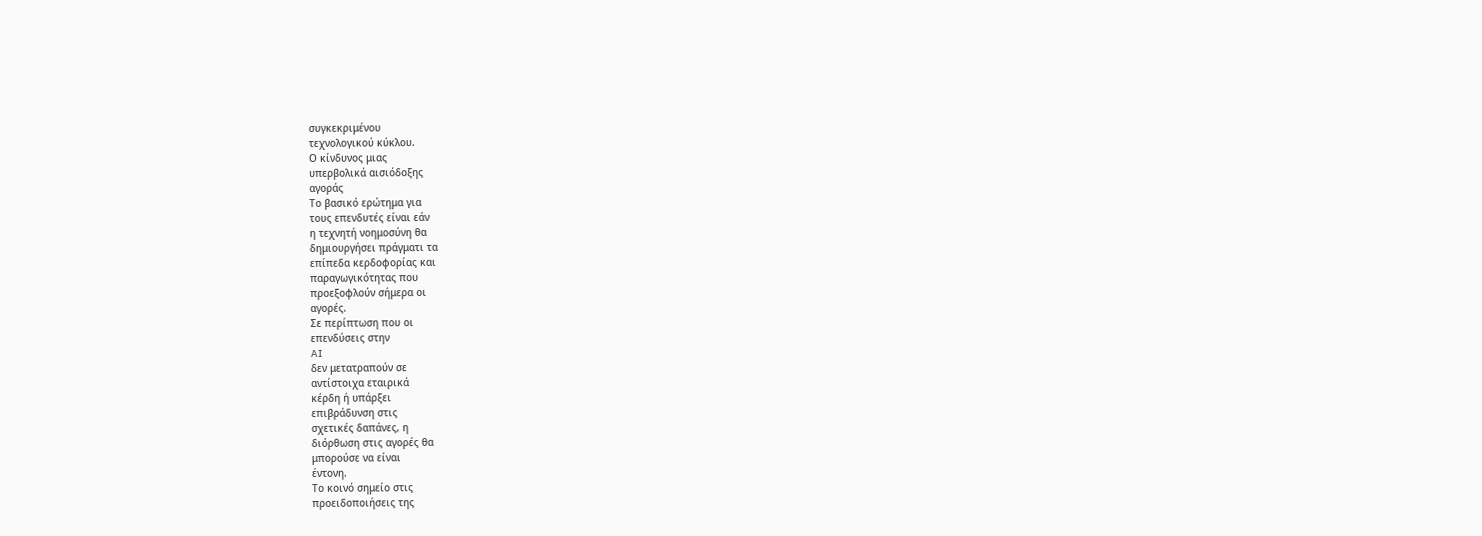συγκεκριμένου
τεχνολογικού κύκλου.
Ο κίνδυνος μιας
υπερβολικά αισιόδοξης
αγοράς
Το βασικό ερώτημα για
τους επενδυτές είναι εάν
η τεχνητή νοημοσύνη θα
δημιουργήσει πράγματι τα
επίπεδα κερδοφορίας και
παραγωγικότητας που
προεξοφλούν σήμερα οι
αγορές.
Σε περίπτωση που οι
επενδύσεις στην
AI
δεν μετατραπούν σε
αντίστοιχα εταιρικά
κέρδη ή υπάρξει
επιβράδυνση στις
σχετικές δαπάνες, η
διόρθωση στις αγορές θα
μπορούσε να είναι
έντονη.
Το κοινό σημείο στις
προειδοποιήσεις της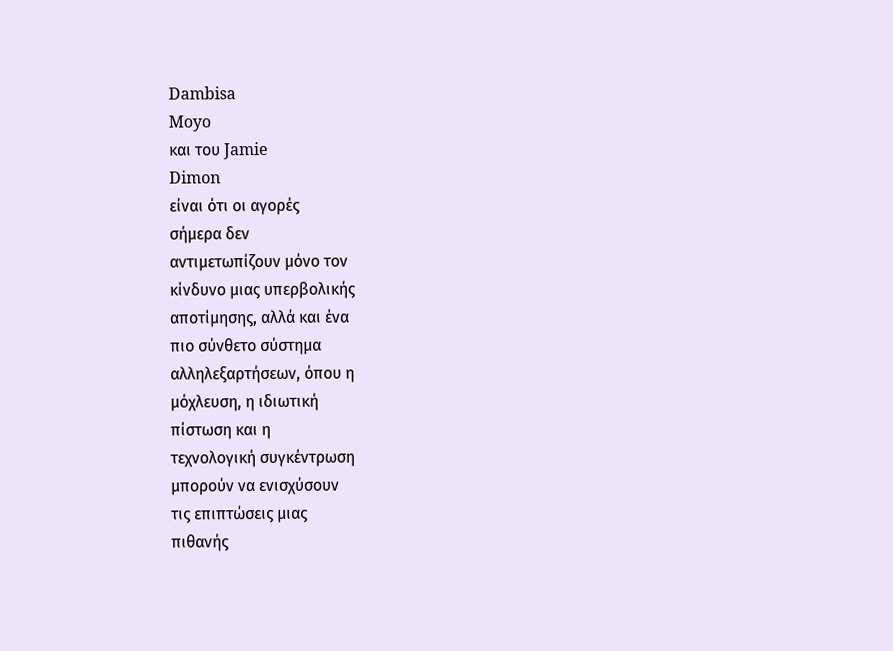Dambisa
Moyo
και του Jamie
Dimon
είναι ότι οι αγορές
σήμερα δεν
αντιμετωπίζουν μόνο τον
κίνδυνο μιας υπερβολικής
αποτίμησης, αλλά και ένα
πιο σύνθετο σύστημα
αλληλεξαρτήσεων, όπου η
μόχλευση, η ιδιωτική
πίστωση και η
τεχνολογική συγκέντρωση
μπορούν να ενισχύσουν
τις επιπτώσεις μιας
πιθανής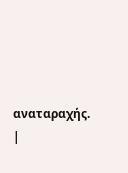αναταραχής.
|